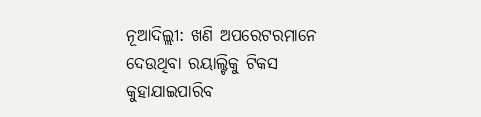ନୂଆଦିଲ୍ଲୀ: ଖଣି ଅପରେଟରମାନେ ଦେଉଥିବା ରୟାଲ୍ଟିକୁ ଟିକସ କୁହାଯାଇପାରିବ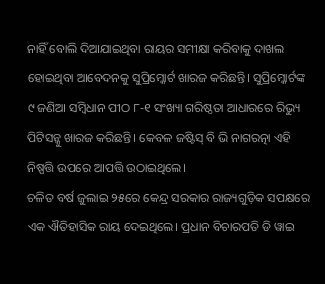ନାହିଁ ବୋଲି ଦିଆଯାଇଥିବା ରାୟର ସମୀକ୍ଷା କରିବାକୁ ଦାଖଲ ହୋଇଥିବା ଆବେଦନକୁ ସୁପ୍ରିମ୍କୋର୍ଟ ଖାରଜ କରିଛନ୍ତି। ସୁପ୍ରିମ୍କୋର୍ଟଙ୍କ ୯ ଜଣିଆ ସମ୍ବିଧାନ ପୀଠ ୮-୧ ସଂଖ୍ୟା ଗରିଷ୍ଠତା ଆଧାରରେ ରିଭ୍ୟୁ ପିଟିସନ୍କୁ ଖାରଜ କରିଛନ୍ତି। କେବଳ ଜଷ୍ଟିସ୍ ବି ଭି ନାଗରତ୍ନା ଏହି ନିଷ୍ପତ୍ତି ଉପରେ ଆପତ୍ତି ଉଠାଇଥିଲେ।
ଚଳିତ ବର୍ଷ ଜୁଲାଇ ୨୫ରେ କେନ୍ଦ୍ର ସରକାର ରାଜ୍ୟଗୁଡ଼ିକ ସପକ୍ଷରେ ଏକ ଐତିହାସିକ ରାୟ ଦେଇଥିଲେ। ପ୍ରଧାନ ବିଚାରପତି ଡି ୱାଇ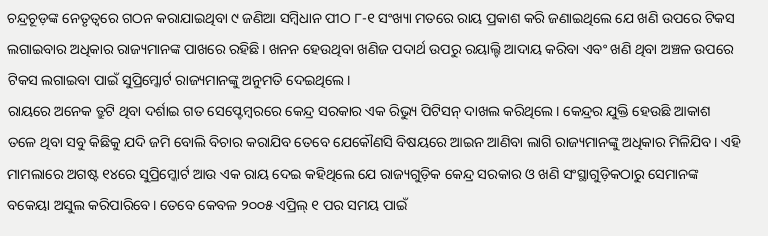ଚନ୍ଦ୍ରଚୂଡ଼ଙ୍କ ନେତୃତ୍ବରେ ଗଠନ କରାଯାଇଥିବା ୯ ଜଣିଆ ସମ୍ବିଧାନ ପୀଠ ୮-୧ ସଂଖ୍ୟା ମତରେ ରାୟ ପ୍ରକାଶ କରି ଜଣାଇଥିଲେ ଯେ ଖଣି ଉପରେ ଟିକସ ଲଗାଇବାର ଅଧିକାର ରାଜ୍ୟମାନଙ୍କ ପାଖରେ ରହିଛି। ଖନନ ହେଉଥିବା ଖଣିଜ ପଦାର୍ଥ ଉପରୁ ରୟାଲ୍ଟି ଆଦାୟ କରିବା ଏବଂ ଖଣି ଥିବା ଅଞ୍ଚଳ ଉପରେ ଟିକସ ଲଗାଇବା ପାଇଁ ସୁପ୍ରିମ୍କୋର୍ଟ ରାଜ୍ୟମାନଙ୍କୁ ଅନୁମତି ଦେଇଥିଲେ।
ରାୟରେ ଅନେକ ତ୍ରୁଟି ଥିବା ଦର୍ଶାଇ ଗତ ସେପ୍ଟେମ୍ବରରେ କେନ୍ଦ୍ର ସରକାର ଏକ ରିଭ୍ୟୁ ପିଟିସନ୍ ଦାଖଲ କରିଥିଲେ। କେନ୍ଦ୍ରର ଯୁକ୍ତି ହେଉଛି ଆକାଶ ତଳେ ଥିବା ସବୁ କିଛିକୁ ଯଦି ଜମି ବୋଲି ବିଚାର କରାଯିବ ତେବେ ଯେକୌଣସି ବିଷୟରେ ଆଇନ ଆଣିବା ଲାଗି ରାଜ୍ୟମାନଙ୍କୁ ଅଧିକାର ମିଳିଯିବ। ଏହି ମାମଲାରେ ଅଗଷ୍ଟ ୧୪ରେ ସୁପ୍ରିମ୍କୋର୍ଟ ଆଉ ଏକ ରାୟ ଦେଇ କହିଥିଲେ ଯେ ରାଜ୍ୟଗୁଡ଼ିକ କେନ୍ଦ୍ର ସରକାର ଓ ଖଣି ସଂସ୍ଥାଗୁଡ଼ିକଠାରୁ ସେମାନଙ୍କ ବକେୟା ଅସୁଲ କରିପାରିବେ। ତେବେ କେବଳ ୨୦୦୫ ଏପ୍ରିଲ୍ ୧ ପର ସମୟ ପାଇଁ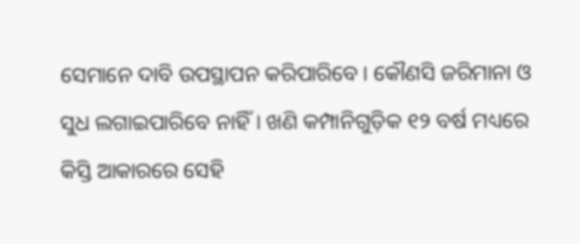ସେମାନେ ଦାବି ଉପସ୍ଥାପନ କରିପାରିବେ। କୌଣସି ଜରିମାନା ଓ ସୁଧ ଲଗାଇପାରିବେ ନାହିଁ। ଖଣି କମ୍ପାନିଗୁଡ଼ିକ ୧୨ ବର୍ଷ ମଧ୍ୟରେ କିସ୍ତି ଆକାରରେ ସେହି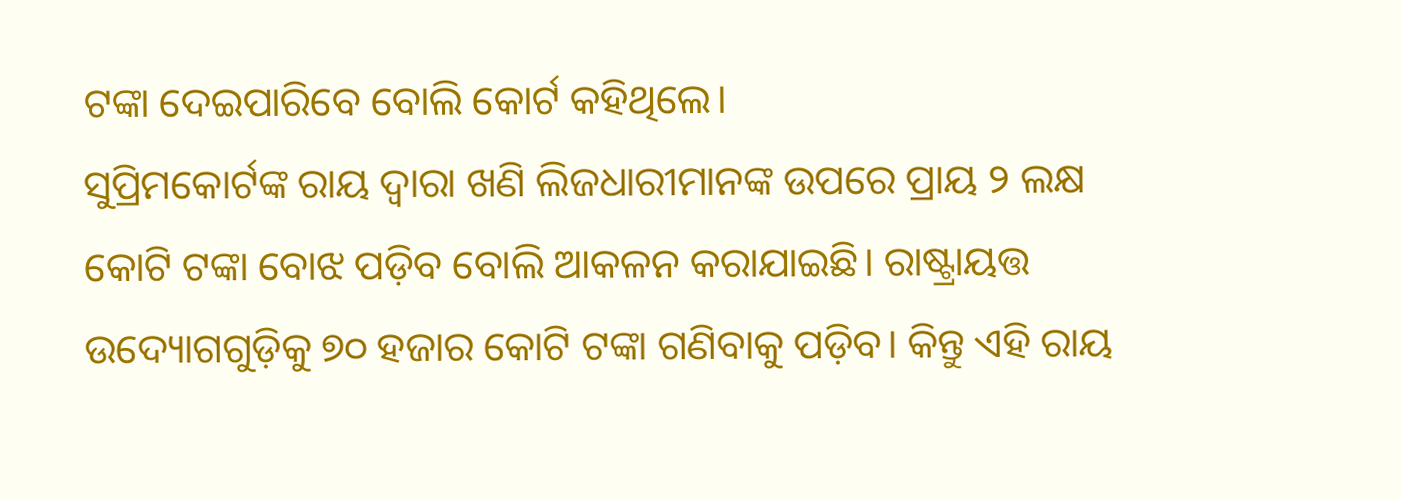ଟଙ୍କା ଦେଇପାରିବେ ବୋଲି କୋର୍ଟ କହିଥିଲେ।
ସୁପ୍ରିମକୋର୍ଟଙ୍କ ରାୟ ଦ୍ବାରା ଖଣି ଲିଜଧାରୀମାନଙ୍କ ଉପରେ ପ୍ରାୟ ୨ ଲକ୍ଷ କୋଟି ଟଙ୍କା ବୋଝ ପଡ଼ିବ ବୋଲି ଆକଳନ କରାଯାଇଛି। ରାଷ୍ଟ୍ରାୟତ୍ତ ଉଦ୍ୟୋଗଗୁଡ଼ିକୁ ୭୦ ହଜାର କୋଟି ଟଙ୍କା ଗଣିବାକୁ ପଡ଼ିବ। କିନ୍ତୁ ଏହି ରାୟ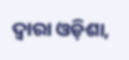ଦ୍ବାରା ଓଡ଼ିଶା,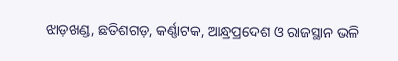ଝାଡ଼ଖଣ୍ଡ, ଛତିଶଗଡ଼, କର୍ଣ୍ଣାଟକ, ଆନ୍ଧ୍ରପ୍ରଦେଶ ଓ ରାଜସ୍ଥାନ ଭଳି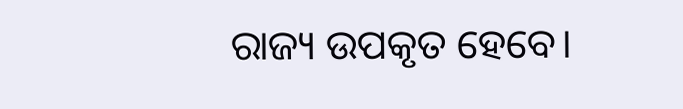ରାଜ୍ୟ ଉପକୃତ ହେବେ।